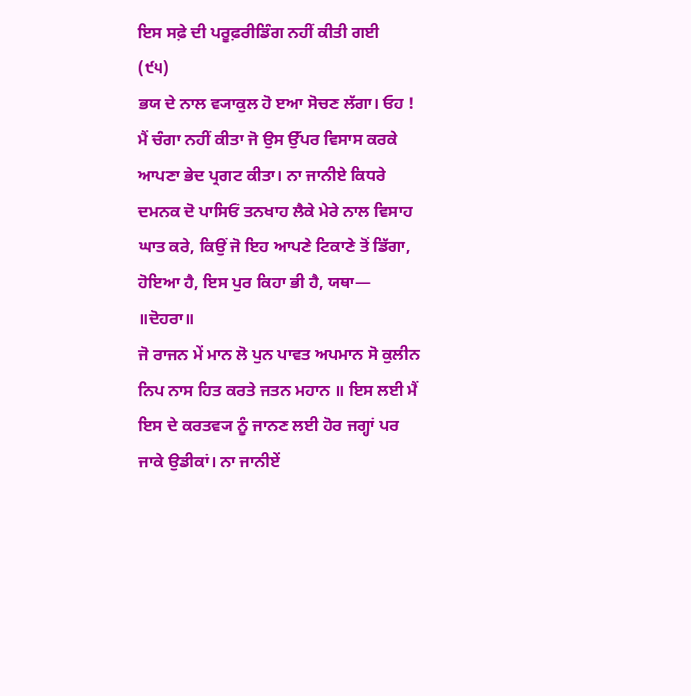ਇਸ ਸਫ਼ੇ ਦੀ ਪਰੂਫ਼ਰੀਡਿੰਗ ਨਹੀਂ ਕੀਤੀ ਗਈ
(੯੫)
ਭਯ ਦੇ ਨਾਲ ਵ੍ਯਾਕੁਲ ਹੋ ੲਆ ਸੋਚਣ ਲੱਗਾ। ਓਹ ! ਮੈਂ ਚੰਗਾ ਨਹੀਂ ਕੀਤਾ ਜੋ ਉਸ ਉੱਪਰ ਵਿਸਾਸ ਕਰਕੇ ਆਪਣਾ ਭੇਦ ਪ੍ਰਗਟ ਕੀਤਾ। ਨਾ ਜਾਨੀਏ ਕਿਧਰੇ ਦਮਨਕ ਦੋ ਪਾਸਿਓਂ ਤਨਖਾਹ ਲੈਕੇ ਮੇਰੇ ਨਾਲ ਵਿਸਾਹ ਘਾਤ ਕਰੇ, ਕਿਉਂ ਜੋ ਇਹ ਆਪਣੇ ਟਿਕਾਣੇ ਤੋਂ ਡਿੱਗਾ, ਹੋਇਆ ਹੈ, ਇਸ ਪੁਰ ਕਿਹਾ ਭੀ ਹੈ, ਯਥਾ—
॥ਦੋਹਰਾ॥
ਜੋ ਰਾਜਨ ਮੇਂ ਮਾਨ ਲੋ ਪੁਨ ਪਾਵਤ ਅਪਮਾਨ ਸੋ ਕੁਲੀਨ ਨਿਪ ਨਾਸ ਹਿਤ ਕਰਤੇ ਜਤਨ ਮਹਾਨ ॥ ਇਸ ਲਈ ਮੈਂ ਇਸ ਦੇ ਕਰਤਵ੍ਯ ਨੂੰ ਜਾਨਣ ਲਈ ਹੋਰ ਜਗ੍ਹਾਂ ਪਰ ਜਾਕੇ ਉਡੀਕਾਂ। ਨਾ ਜਾਨੀਏਂ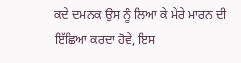ਕਦੇ ਦਮਨਕ ਉਸ ਨੂੰ ਲਿਆ ਕੇ ਮੇਰੇ ਮਾਰਨ ਦੀ ਇੱਛਿਆ ਕਰਦਾ ਹੋਵੇ, ਇਸ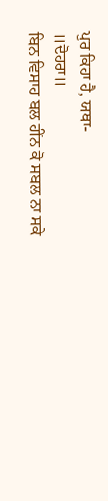ਪੁਰ ਕਿਹਾ ਹੈ, ਯਥਾ-
॥ਦੋਹਰਾ॥
ਬਿਨ ਵਿਸਾਹ ਬਲ ਹੀਂਨ ਕੋ ਸਬਲ ਨਾ ਸਕੇ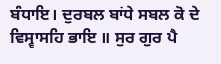ਬੰਧਾਇ। ਦੁਰਬਲ ਬਾਂਧੇ ਸਬਲ ਕੋ ਦੇ ਵਿਸ੍ਵਾਸਹਿ ਭਾਇ ॥ ਸੁਰ ਗੁਰ ਪੈ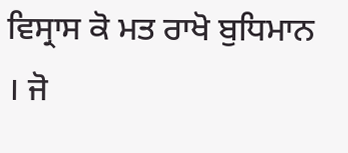ਵਿਸ੍ਰਾਸ ਕੋ ਮਤ ਰਾਖੋ ਬੁਧਿਮਾਨ । ਜੋ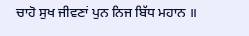ਚਾਹੋ ਸੁਖ ਜੀਵਣਾਂ ਪੁਨ ਨਿਜ ਬਿੱਧ ਮਹਾਨ ॥